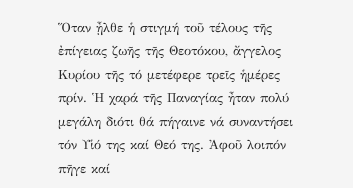Ὅταν ᾖλθε ἡ στιγμή τοῦ τέλους τῆς ἐπίγειας ζωῆς τῆς Θεοτόκου, ἄγγελος Κυρίου τῆς τό μετέφερε τρεῖς ἡμέρες πρίν. Ἡ χαρά τῆς Παναγίας ἦταν πολύ μεγάλη διότι θά πήγαινε νά συναντήσει τόν Υἱό της καί Θεό της. Ἀφοῦ λοιπόν πῆγε καί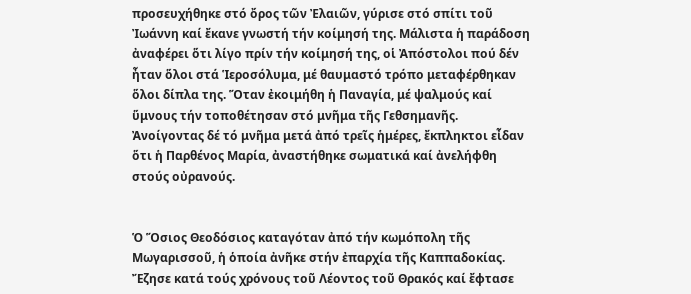προσευχήθηκε στό ὄρος τῶν Ἐλαιῶν, γύρισε στό σπίτι τοῦ Ἰωάννη καί ἔκανε γνωστή τήν κοίμησή της. Μάλιστα ἡ παράδοση ἀναφέρει ὅτι λίγο πρίν τήν κοίμησή της, οἱ Ἀπόστολοι πού δέν ἦταν ὅλοι στά Ἱεροσόλυμα, μέ θαυμαστό τρόπο μεταφέρθηκαν ὅλοι δίπλα της. Ὅταν ἐκοιμήθη ἡ Παναγία, μέ ψαλμούς καί ὕμνους τήν τοποθέτησαν στό μνῆμα τῆς Γεθσημανῆς. Ἀνοίγοντας δέ τό μνῆμα μετά ἀπό τρεῖς ἡμέρες, ἔκπληκτοι εἶδαν ὅτι ἡ Παρθένος Μαρία, ἀναστήθηκε σωματικά καί ἀνελήφθη στούς οὐρανούς.


Ὁ Ὅσιος Θεοδόσιος καταγόταν ἀπό τήν κωμόπολη τῆς Μωγαρισσοῦ, ἡ ὁποία ἀνῆκε στήν ἐπαρχία τῆς Καππαδοκίας. Ἔζησε κατά τούς χρόνους τοῦ Λέοντος τοῦ Θρακός καί ἔφτασε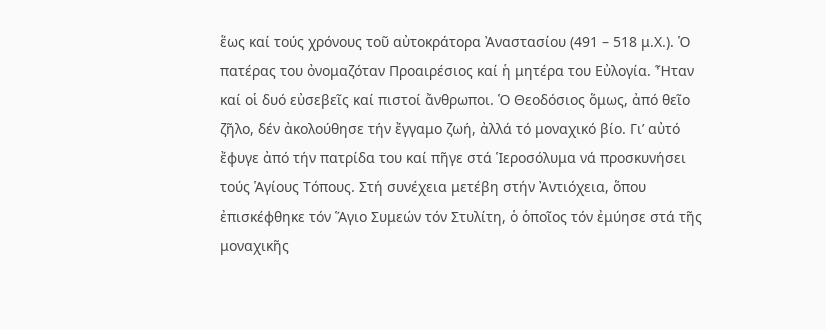ἕως καί τούς χρόνους τοῦ αὐτοκράτορα Ἀναστασίου (491 – 518 μ.Χ.). Ὁ πατέρας του ὀνομαζόταν Προαιρέσιος καί ἡ μητέρα του Εὐλογία. Ἦταν καί οἱ δυό εὐσεβεῖς καί πιστοί ἄνθρωποι. Ὁ Θεοδόσιος ὅμως, ἀπό θεῖο ζῆλο, δέν ἀκολούθησε τήν ἔγγαμο ζωή, ἀλλά τό μοναχικό βίο. Γι’ αὐτό ἔφυγε ἀπό τήν πατρίδα του καί πῆγε στά Ἱεροσόλυμα νά προσκυνήσει τούς Ἁγίους Τόπους. Στή συνέχεια μετέβη στήν Ἀντιόχεια, ὅπου ἐπισκέφθηκε τόν Ἅγιο Συμεών τόν Στυλίτη, ὁ ὁποῖος τόν ἐμύησε στά τῆς μοναχικῆς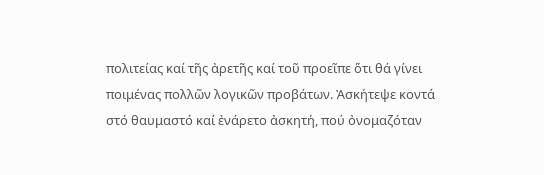πολιτείας καί τῆς ἀρετῆς καί τοῦ προεῖπε ὅτι θά γίνει ποιμένας πολλῶν λογικῶν προβάτων. Ἀσκήτεψε κοντά στό θαυμαστό καί ἐνάρετο ἀσκητή, πού ὀνομαζόταν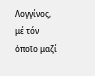Λογγίνος, μέ τόν ὁποῖο μαζί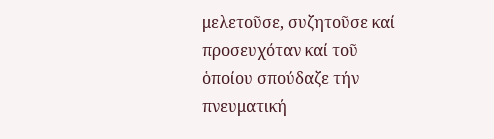μελετοῦσε, συζητοῦσε καί προσευχόταν καί τοῦ ὁποίου σπούδαζε τήν πνευματική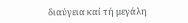διαύγεια καί τή μεγάλη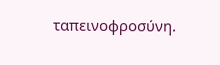ταπεινοφροσύνη.